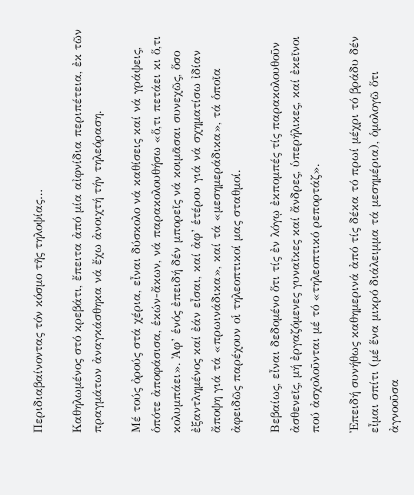Περιδιαβαίνοντας τόν κόσμο τῆς τηλοψίας…

Καθηλωμένος στό κρεβάτι, ἔπειτα ἀπό μία αἰφνίδια περιπέτεια, ἐκ τῶν πραγμάτων ἀναγκάσθηκα νά ἔχω ἀνοιχτή τήν τηλεόραση.

Μέ τούς ὀρούς στά χέρια, εἶναι δύσκολο νά καθίσεις καί νά γράψεις, ὁπότε ἀποφάσισα, ἑκών-ἄκων, νά παρακολουθήσω «ὅ,τι πετάει κι ὅ,τι κολυμπάει». Ἀφ’ ἑνός ἐπειδή δέν μπορεῖς νά κοιμᾶσαι συνεχῶς, ὅσο ἐξαντλημένος καί ἐάν εἶσαι, καί ἀφ’ ἑτέρου γιά νά σχηματίσω ἰδίαν ἄποψη γιά τά «πρωινάδικα», καί τά «μεσημεράδικα», τά ὁποῖα ἀφειδῶς παρέχουν οἱ τηλεοπτικοί μας σταθμοί.

Βεβαίως, εἶναι δεδομένο ὅτι τίς ἐν λόγῳ ἐκπομπές τίς παρακολουθοῦν ἀσθενεῖς, μή ἐργαζόμενες γυναῖκες καί ἄνδρες, ὑπερήλικες, καί ἐκεῖνοι πού ἀσχολοῦνται μέ τό «τηλεοπτικό ρεπορτάζ».

Ἐπειδή συνήθως καθημερινά ἀπό τίς δέκα τό πρωί μέχρι τό βράδυ δέν εἶμαι σπίτι (μέ ἕνα μικρό διάλειμμα τά μεσημέρια), ὁμολογῶ ὅτι ἀγνοοῦσα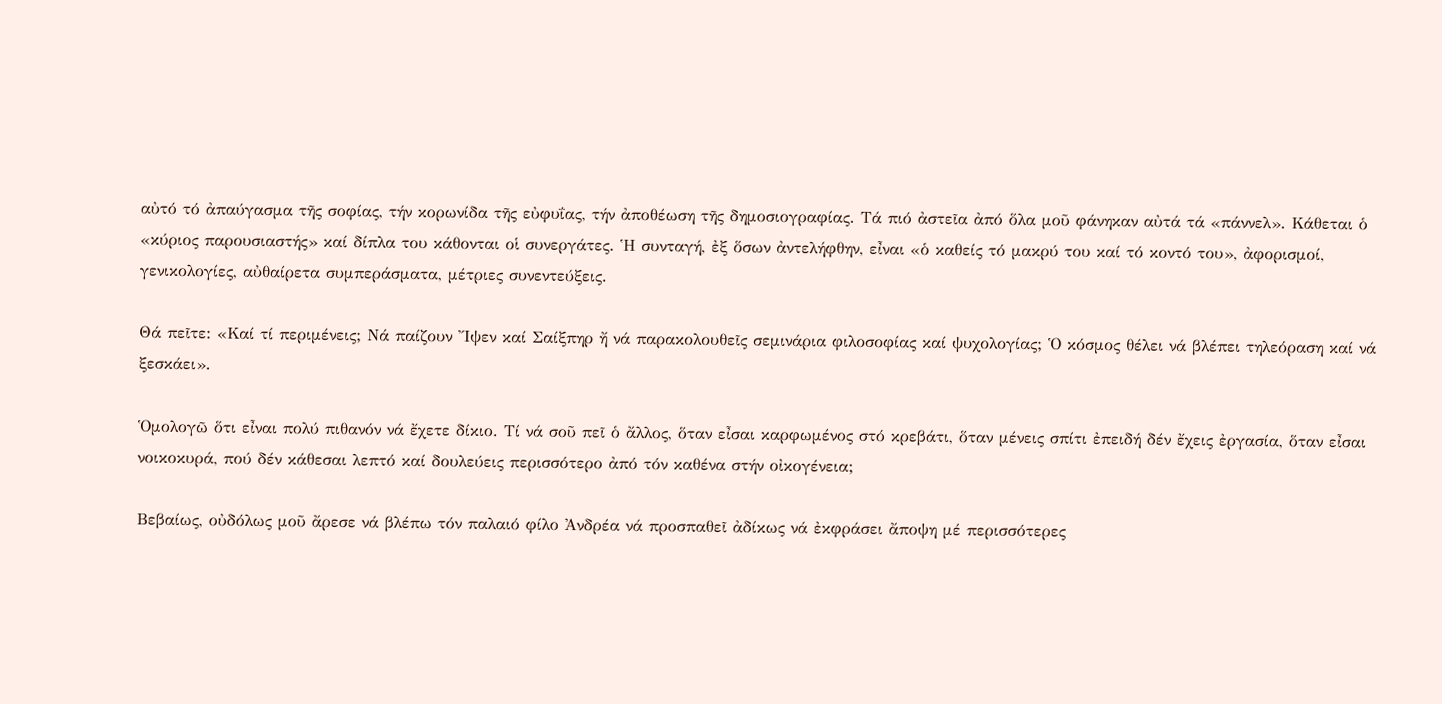αὐτό τό ἀπαύγασμα τῆς σοφίας, τήν κορωνίδα τῆς εὐφυΐας, τήν ἀποθέωση τῆς δημοσιογραφίας. Τά πιό ἀστεῖα ἀπό ὅλα μοῦ φάνηκαν αὐτά τά «πάννελ». Κάθεται ὁ «κύριος παρουσιαστής» καί δίπλα του κάθονται οἱ συνεργάτες. Ἡ συνταγή, ἐξ ὅσων ἀντελήφθην, εἶναι «ὁ καθείς τό μακρύ του καί τό κοντό του», ἀφορισμοί, γενικολογίες, αὐθαίρετα συμπεράσματα, μέτριες συνεντεύξεις.

Θά πεῖτε: «Καί τί περιμένεις; Νά παίζουν Ἴψεν καί Σαίξπηρ ἤ νά παρακολουθεῖς σεμινάρια φιλοσοφίας καί ψυχολογίας; Ὁ κόσμος θέλει νά βλέπει τηλεόραση καί νά ξεσκάει».

Ὁμολογῶ ὅτι εἶναι πολύ πιθανόν νά ἔχετε δίκιο. Τί νά σοῦ πεῖ ὁ ἄλλος, ὅταν εἶσαι καρφωμένος στό κρεβάτι, ὅταν μένεις σπίτι ἐπειδή δέν ἔχεις ἐργασία, ὅταν εἶσαι νοικοκυρά, πού δέν κάθεσαι λεπτό καί δουλεύεις περισσότερο ἀπό τόν καθένα στήν οἰκογένεια;

Βεβαίως, οὐδόλως μοῦ ἄρεσε νά βλέπω τόν παλαιό φίλο Ἀνδρέα νά προσπαθεῖ ἀδίκως νά ἐκφράσει ἄποψη μέ περισσότερες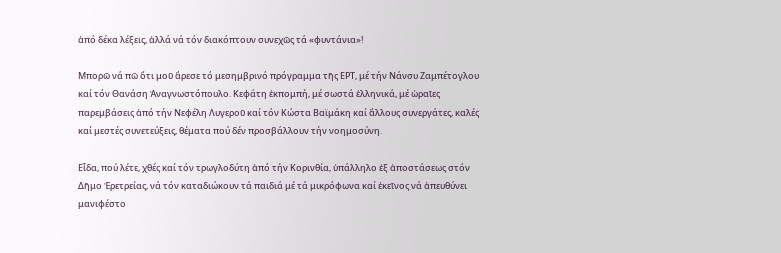ἀπό δέκα λέξεις, ἀλλά νά τόν διακόπτουν συνεχῶς τά «φυντάνια»!

Μπορῶ νά πῶ ὅτι μοῦ ἄρεσε τό μεσημβρινό πρόγραμμα τῆς ΕΡΤ, μέ τήν Νάνσυ Ζαμπέτογλου καί τόν Θανάση Ἀναγνωστόπουλο. Κεφάτη ἐκπομπή, μέ σωστά ἑλληνικά, μέ ὡραῖες παρεμβάσεις ἀπό τήν Νεφέλη Λυγεροῦ καί τόν Κώστα Βαϊμάκη καί ἄλλους συνεργάτες, καλές καί μεστές συνετεύξεις, θέματα πού δέν προσβάλλουν τήν νοημοσύνη.

Εἶδα, πού λέτε, χθές καί τόν τρωγλοδύτη ἀπό τήν Κορινθία, ὑπάλληλο ἐξ ἀποστάσεως στόν Δῆμο Ἐρετρείας, νά τόν καταδιώκουν τά παιδιά μέ τά μικρόφωνα καί ἐκεῖνος νά ἀπευθύνει μανιφέστο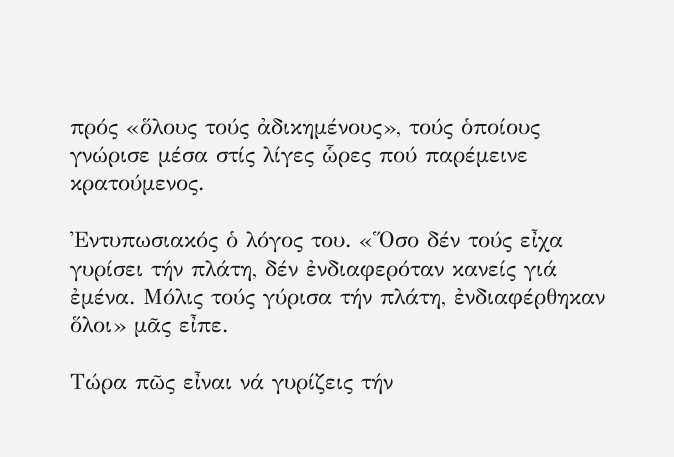πρός «ὅλους τούς ἀδικημένους», τούς ὁποίους γνώρισε μέσα στίς λίγες ὧρες πού παρέμεινε κρατούμενος.

Ἐντυπωσιακός ὁ λόγος του. «Ὅσο δέν τούς εἶχα γυρίσει τήν πλάτη, δέν ἐνδιαφερόταν κανείς γιά ἐμένα. Μόλις τούς γύρισα τήν πλάτη, ἐνδιαφέρθηκαν ὅλοι» μᾶς εἶπε.

Τώρα πῶς εἶναι νά γυρίζεις τήν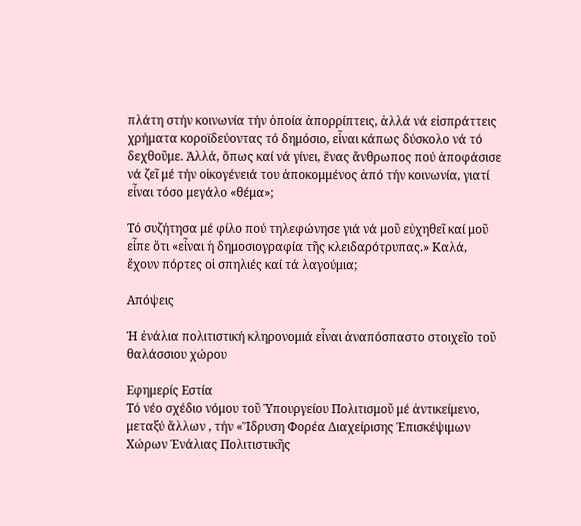πλάτη στήν κοινωνία τήν ὁποία ἀπορρίπτεις, ἀλλά νά εἰσπράττεις χρήματα κοροϊδεύοντας τό δημόσιο, εἶναι κάπως δύσκολο νά τό δεχθοῦμε. Ἀλλά, ὅπως καί νά γίνει, ἕνας ἄνθρωπος πού ἀποφάσισε νά ζεῖ μέ τήν οἰκογένειά του ἀποκομμένος ἀπό τήν κοινωνία, γιατί εἶναι τόσο μεγάλο «θέμα»;

Τό συζήτησα μέ φίλο πού τηλεφώνησε γιά νά μοῦ εὐχηθεῖ καί μοῦ εἶπε ὅτι «εἶναι ἡ δημοσιογραφία τῆς κλειδαρότρυπας.» Καλά, ἔχουν πόρτες οἱ σπηλιές καί τά λαγούμια;

Απόψεις

Ἡ ἐνάλια πολιτιστική κληρονομιά εἶναι ἀναπόσπαστο στοιχεῖο τοῦ θαλάσσιου χώρου

Εφημερίς Εστία
Τό νέο σχέδιο νόμου τοῦ Ὑπουργείου Πολιτισμοῦ μέ ἀντικείμενο, μεταξύ ἄλλων , τήν «Ἵδρυση Φορέα Διαχείρισης Ἐπισκέψιμων Χώρων Ἐνάλιας Πολιτιστικῆς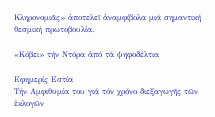Κληρονομιᾶς» ἀποτελεῖ ἀναμφίβολα μιά σημαντική θεσμική πρωτοβουλία.

«Κόβει» τήν Ντόρα ἀπό τά ψηφοδέλτια

Εφημερίς Εστία
Τήν Αμφιθυμία του γιά τόν χρόνο διεξαγωγῆς τῶν ἐκλογῶν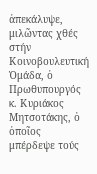ἀπεκάλυψε, μιλῶντας χθές στήν Κοινοβουλευτική Ὁμάδα, ὁ Πρωθυπουργός κ. Κυριάκος Μητσοτάκης, ὁ ὁποῖος μπέρδεψε τούς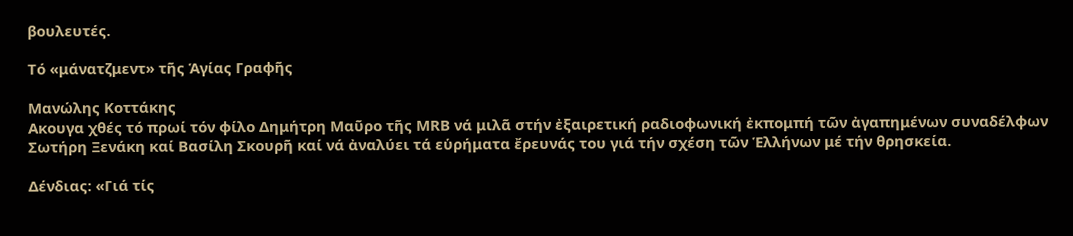βουλευτές.

Τό «μάνατζμεντ» τῆς Ἁγίας Γραφῆς

Μανώλης Κοττάκης
Ακουγα χθές τό πρωί τόν φίλο Δημήτρη Μαῦρο τῆς MRB νά μιλᾶ στήν ἐξαιρετική ραδιοφωνική ἐκπομπή τῶν ἀγαπημένων συναδέλφων Σωτήρη Ξενάκη καί Βασίλη Σκουρῆ καί νά ἀναλύει τά εὑρήματα ἔρευνάς του γιά τήν σχέση τῶν Ἑλλήνων μέ τήν θρησκεία.

Δένδιας: «Γιά τίς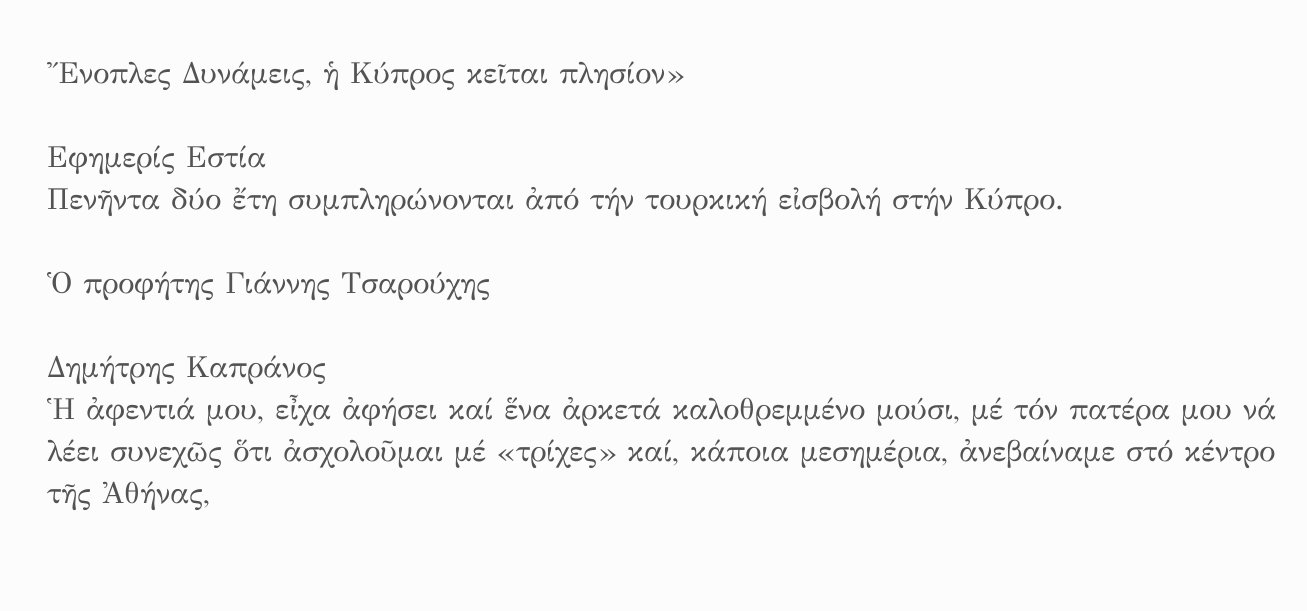Ἔνοπλες Δυνάμεις, ἡ Κύπρος κεῖται πλησίον»

Εφημερίς Εστία
Πενῆντα δύο ἔτη συμπληρώνονται ἀπό τήν τουρκική εἰσβολή στήν Κύπρο.

Ὁ προφήτης Γιάννης Τσαρούχης

Δημήτρης Καπράνος
Ἡ ἀφεντιά μου, εἶχα ἀφήσει καί ἕνα ἀρκετά καλοθρεμμένο μούσι, μέ τόν πατέρα μου νά λέει συνεχῶς ὅτι ἀσχολοῦμαι μέ «τρίχες» καί, κάποια μεσημέρια, ἀνεβαίναμε στό κέντρο τῆς Ἀθήνας,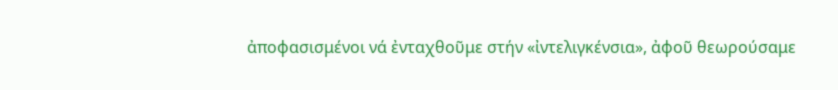ἀποφασισμένοι νά ἐνταχθοῦμε στήν «ἰντελιγκένσια», ἀφοῦ θεωρούσαμε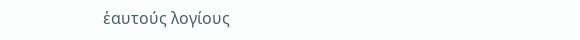ἑαυτούς λογίους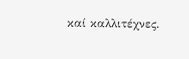καί καλλιτέχνες.